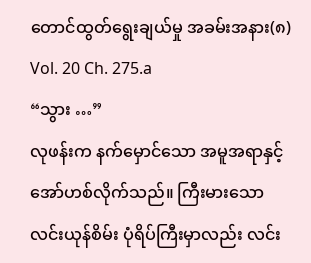တောင်ထွတ်ရွေးချယ်မှု အခမ်းအနား(၈)
Vol. 20 Ch. 275.a
“သွား …”
လုဖန်းက နက်မှောင်သော အမူအရာနှင့် အော်ဟစ်လိုက်သည်။ ကြီးမားသော လင်းယုန်စိမ်း ပုံရိပ်ကြီးမှာလည်း လင်း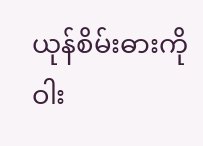ယုန်စိမ်းဓားကို ဝါး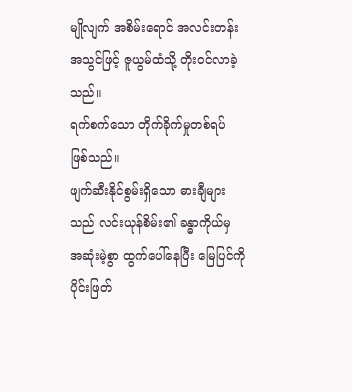မျိုလျက် အစိမ်းရောင် အလင်းတန်း အသွင်ဖြင့် ဇူယွမ်ထံသို့ တိုးဝင်လာခဲ့သည်။
ရက်စက်သော တိုက်ခိုက်မှုတစ်ရပ် ဖြစ်သည်။
ဖျက်ဆီးနိုင်စွမ်းရှိသော ဓားချီများသည် လင်းယုန်စိမ်း၏ ခန္ဓာကိုယ်မှ အဆုံးမဲ့စွာ ထွက်ပေါ်နေပြီး မြေပြင်ကို ပိုင်းဖြတ်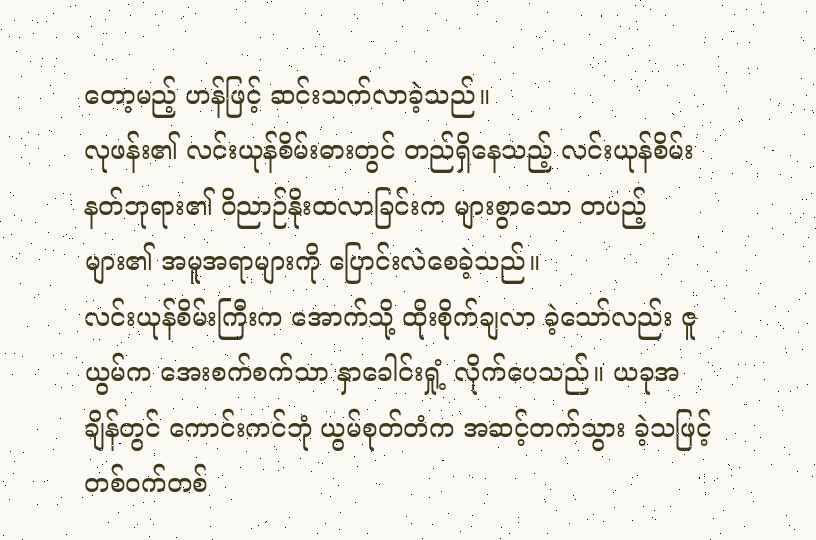တော့မည့် ဟန်ဖြင့် ဆင်းသက်လာခဲ့သည်။
လုဖန်း၏ လင်းယုန်စိမ်းဓားတွင် တည်ရှိနေသည့် လင်းယုန်စိမ်း နတ်ဘုရား၏ ဝိညာဉ်နိုးထလာခြင်းက များစွာသော တပည့်များ၏ အမူအရာများကို ပြောင်းလဲစေခဲ့သည်။
လင်းယုန်စိမ်းကြီးက အောက်သို့ ထိုးစိုက်ချလာ ခဲ့သော်လည်း ဇူယွမ်က အေးစက်စက်သာ နှာခေါင်းရှုံ့ လိုက်ပေသည်။ ယခုအချိန်တွင် ကောင်းကင်ဘုံ ယွမ်စုတ်တံက အဆင့်တက်သွား ခဲ့သဖြင့် တစ်ဝက်တစ်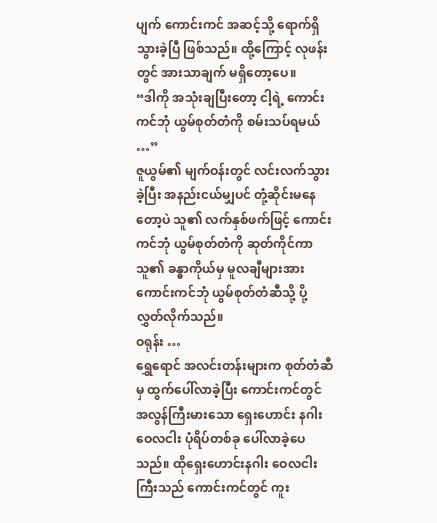ပျက် ကောင်းကင် အဆင့်သို့ ရောက်ရှိသွားခဲ့ပြီ ဖြစ်သည်။ ထို့ကြောင့် လုဖန်းတွင် အားသာချက် မရှိတော့ပေ။
“ဒါကို အသုံးချပြီးတော့ ငါ့ရဲ့ ကောင်းကင်ဘုံ ယွမ်စုတ်တံကို စမ်းသပ်ရမယ် …”
ဇူယွမ်၏ မျက်ဝန်းတွင် လင်းလက်သွားခဲ့ပြီး အနည်းငယ်မျှပင် တုံ့ဆိုင်းမနေတော့ပဲ သူ၏ လက်နှစ်ဖက်ဖြင့် ကောင်းကင်ဘုံ ယွမ်စုတ်တံကို ဆုတ်ကိုင်ကာ သူ၏ ခန္ဓာကိုယ်မှ မူလချီများအား ကောင်းကင်ဘုံ ယွမ်စုတ်တံဆီသို့ ပို့လွှတ်လိုက်သည်။
ဝရုန်း …
ရွှေရောင် အလင်းတန်းများက စုတ်တံဆီမှ ထွက်ပေါ်လာခဲ့ပြီး ကောင်းကင်တွင် အလွန်ကြီးမားသော ရှေးဟောင်း နဂါးဝေလငါး ပုံရိပ်တစ်ခု ပေါ်လာခဲ့ပေသည်။ ထိုရှေးဟောင်းနဂါး ဝေလငါးကြီးသည် ကောင်းကင်တွင် ကူး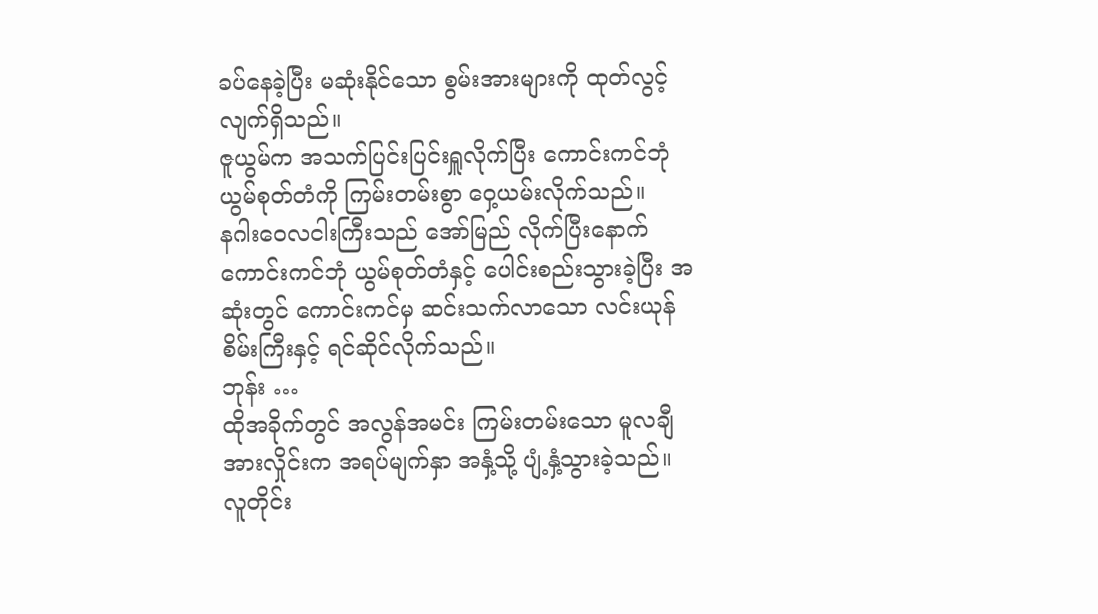ခပ်နေခဲ့ပြီး မဆုံးနိုင်သော စွမ်းအားများကို ထုတ်လွင့်လျက်ရှိသည်။
ဇူယွမ်က အသက်ပြင်းပြင်းရှူလိုက်ပြီး ကောင်းကင်ဘုံ ယွမ်စုတ်တံကို ကြမ်းတမ်းစွာ ဝှေ့ယမ်းလိုက်သည်။
နဂါးဝေလငါးကြီးသည် အော်မြည် လိုက်ပြီးနောက် ကောင်းကင်ဘုံ ယွမ်စုတ်တံနှင့် ပေါင်းစည်းသွားခဲ့ပြီး အဆုံးတွင် ကောင်းကင်မှ ဆင်းသက်လာသော လင်းယုန်စိမ်းကြီးနှင့် ရင်ဆိုင်လိုက်သည်။
ဘုန်း …
ထိုအခိုက်တွင် အလွန်အမင်း ကြမ်းတမ်းသော မူလချီအားလှိုင်းက အရပ်မျက်နှာ အနှံ့သို့ ပျံ့နှံ့သွားခဲ့သည်။
လူတိုင်း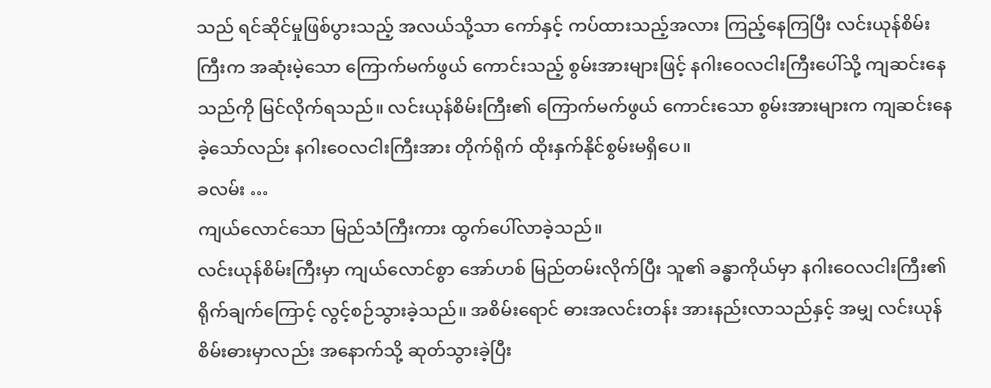သည် ရင်ဆိုင်မှုဖြစ်ပွားသည့် အလယ်သို့သာ ကော်နှင့် ကပ်ထားသည့်အလား ကြည့်နေကြပြီး လင်းယုန်စိမ်းကြီးက အဆုံးမဲ့သော ကြောက်မက်ဖွယ် ကောင်းသည့် စွမ်းအားများဖြင့် နဂါးဝေလငါးကြီးပေါ်သို့ ကျဆင်းနေသည်ကို မြင်လိုက်ရသည်။ လင်းယုန်စိမ်းကြီး၏ ကြောက်မက်ဖွယ် ကောင်းသော စွမ်းအားများက ကျဆင်းနေခဲ့သော်လည်း နဂါးဝေလငါးကြီးအား တိုက်ရိုက် ထိုးနှက်နိုင်စွမ်းမရှိပေ။
ခလမ်း …
ကျယ်လောင်သော မြည်သံကြီးကား ထွက်ပေါ်လာခဲ့သည်။
လင်းယုန်စိမ်းကြီးမှာ ကျယ်လောင်စွာ အော်ဟစ် မြည်တမ်းလိုက်ပြီး သူ၏ ခန္ဓာကိုယ်မှာ နဂါးဝေလငါးကြီး၏ ရိုက်ချက်ကြောင့် လွင့်စဉ်သွားခဲ့သည်။ အစိမ်းရောင် ဓားအလင်းတန်း အားနည်းလာသည်နှင့် အမျှ လင်းယုန်စိမ်းဓားမှာလည်း အနောက်သို့ ဆုတ်သွားခဲ့ပြီး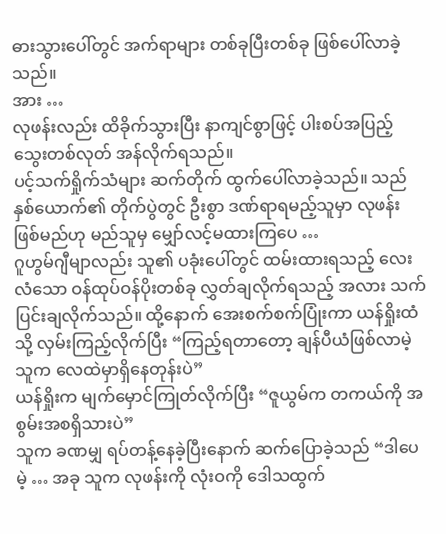ဓားသွားပေါ်တွင် အက်ရာများ တစ်ခုပြီးတစ်ခု ဖြစ်ပေါ်လာခဲ့သည်။
အား …
လုဖန်းလည်း ထိခိုက်သွားပြီး နာကျင်စွာဖြင့် ပါးစပ်အပြည့် သွေးတစ်လုတ် အန်လိုက်ရသည်။
ပင့်သက်ရှိုက်သံများ ဆက်တိုက် ထွက်ပေါ်လာခဲ့သည်။ သည်နှစ်ယောက်၏ တိုက်ပွဲတွင် ဦးစွာ ဒဏ်ရာရမည့်သူမှာ လုဖန်းဖြစ်မည်ဟု မည်သူမှ မျှော်လင့်မထားကြပေ …
ဂူဟွမ်ဂျီမျာလည်း သူ၏ ပခုံးပေါ်တွင် ထမ်းထားရသည့် လေးလံသော ဝန်ထုပ်ဝန်ပိုးတစ်ခု လွှတ်ချလိုက်ရသည့် အလား သက်ပြင်းချလိုက်သည်။ ထို့နောက် အေးစက်စက်ပြုံးကာ ယန်ရှိုးထံသို့ လှမ်းကြည့်လိုက်ပြီး “ကြည့်ရတာတော့ ချန်ပီယံဖြစ်လာမဲ့သူက လေထဲမှာရှိနေတုန်းပဲ”
ယန်ရှိုးက မျက်မှောင်ကြုတ်လိုက်ပြီး “ဇူယွမ်က တကယ်ကို အစွမ်းအစရှိသားပဲ”
သူက ခဏမျှ ရပ်တန့်နေခဲ့ပြီးနောက် ဆက်ပြောခဲ့သည် “ဒါပေမဲ့ … အခု သူက လုဖန်းကို လုံးဝကို ဒေါသထွက်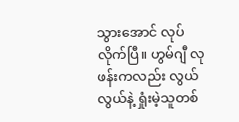သွားအောင် လုပ်လိုက်ပြီ။ ဟွမ်ဂျီ လုဖန်းကလည်း လွယ်လွယ်နဲ့ ရှုံးမဲ့သူတစ်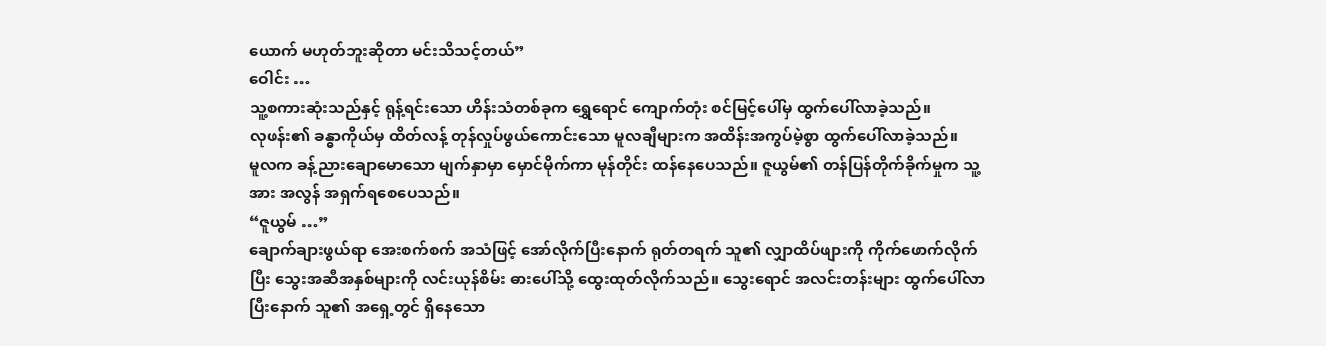ယောက် မဟုတ်ဘူးဆိုတာ မင်းသိသင့်တယ်”
ဝေါင်း …
သူ့စကားဆုံးသည်နှင့် ရုန့်ရင်းသော ဟိန်းသံတစ်ခုက ရွှေရောင် ကျောက်တုံး စင်မြင့်ပေါ်မှ ထွက်ပေါ်လာခဲ့သည်။
လုဖန်း၏ ခန္ဓာကိုယ်မှ ထိတ်လန့် တုန်လှုပ်ဖွယ်ကောင်းသော မူလချီများက အထိန်းအကွပ်မဲ့စွာ ထွက်ပေါ်လာခဲ့သည်။
မူလက ခန့်ညားချောမောသော မျက်နှာမှာ မှောင်မိုက်ကာ မုန်တိုင်း ထန်နေပေသည်။ ဇူယွမ်၏ တန်ပြန်တိုက်ခိုက်မှုက သူ့အား အလွန် အရှက်ရစေပေသည်။
“ဇူယွမ် …”
ချောက်ချားဖွယ်ရာ အေးစက်စက် အသံဖြင့် အော်လိုက်ပြီးနောက် ရုတ်တရက် သူ၏ လျှာထိပ်ဖျားကို ကိုက်ဖောက်လိုက်ပြီး သွေးအဆီအနှစ်များကို လင်းယုန်စိမ်း ဓားပေါ်သို့ ထွေးထုတ်လိုက်သည်။ သွေးရောင် အလင်းတန်းများ ထွက်ပေါ်လာပြီးနောက် သူ၏ အရှေ့တွင် ရှိနေသော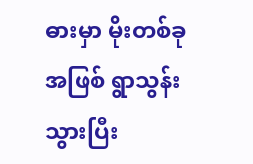ဓားမှာ မိုးတစ်ခုအဖြစ် ရွာသွန်းသွားပြီး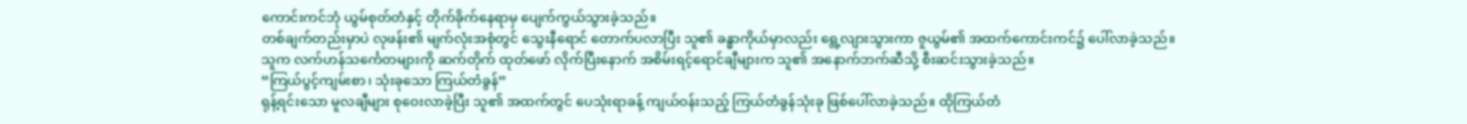ကောင်းကင်ဘုံ ယွမ်စုတ်တံနှင့် တိုက်ခိုက်နေရာမှ ပျေက်ကွယ်သွားခဲ့သည်။
တစ်ချက်တည်းမှာပဲ လုဖန်း၏ မျက်လုံးအစုံတွင် သွေးနီရောင် တောက်ပလာပြီး သူ၏ ခန္ဓာကိုယ်မှာလည်း ရွေ့လျားသွားကာ ဇူယွမ်၏ အထက်ကောင်းကင်၌ ပေါ်လာခဲ့သည်။
သူက လက်ဟန်သင်္ကေတများကို ဆက်တိုက် ထုတ်ဖော် လိုက်ပြီးနောက် အစိမ်းရင့်ရောင်ချီများက သူ၏ အနောက်ဘက်ဆီသို့ စီးဆင်းသွားခဲ့သည်။
“ကြယ်ပွင့်ကျမ်းစာ၊ သုံးခုသော ကြယ်တံခွန်”
ရုန့်ရင်းသော မူလချီများ စုဝေးလာခဲ့ပြီး သူ၏ အထက်တွင် ပေသုံးရာခန့် ကျယ်ဝန်းသည့် ကြယ်တံခွန်သုံးခု ဖြစ်ပေါ်လာခဲ့သည်။ ထိုကြယ်တံ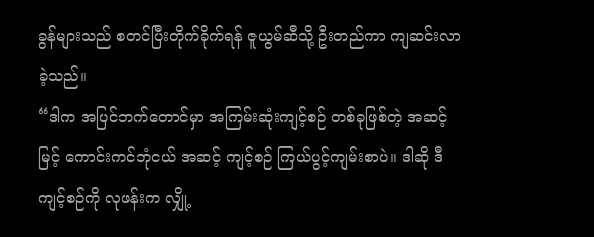ခွန်များသည် စတင်ပြီးတိုက်ခိုက်ရန် ဇူယွမ်ဆီသို့ ဦးတည်ကာ ကျဆင်းလာခဲ့သည်။
“ဒါက အပြင်ဘက်တောင်မှာ အကြမ်းဆုံးကျင့်စဉ် တစ်ခုဖြစ်တဲ့ အဆင့်မြင့် ကောင်းကင်ဘုံငယ် အဆင့် ကျင့်စဉ် ကြယ်ပွင့်ကျမ်းစာပဲ။ ဒါဆို ဒီကျင့်စဉ်ကို လုဖန်းက လျှို့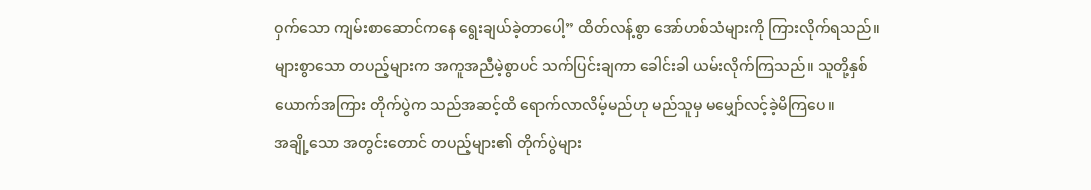ဝှက်သော ကျမ်းစာဆောင်ကနေ ရွေးချယ်ခဲ့တာပေါ့” ထိတ်လန့်စွာ အော်ဟစ်သံများကို ကြားလိုက်ရသည်။
များစွာသော တပည့်များက အကူအညီမဲ့စွာပင် သက်ပြင်းချကာ ခေါင်းခါ ယမ်းလိုက်ကြသည်။ သူတို့နှစ်ယောက်အကြား တိုက်ပွဲက သည်အဆင့်ထိ ရောက်လာလိမ့်မည်ဟု မည်သူမှ မမျှော်လင့်ခဲ့မိကြပေ။
အချို့သော အတွင်းတောင် တပည့်များ၏ တိုက်ပွဲများ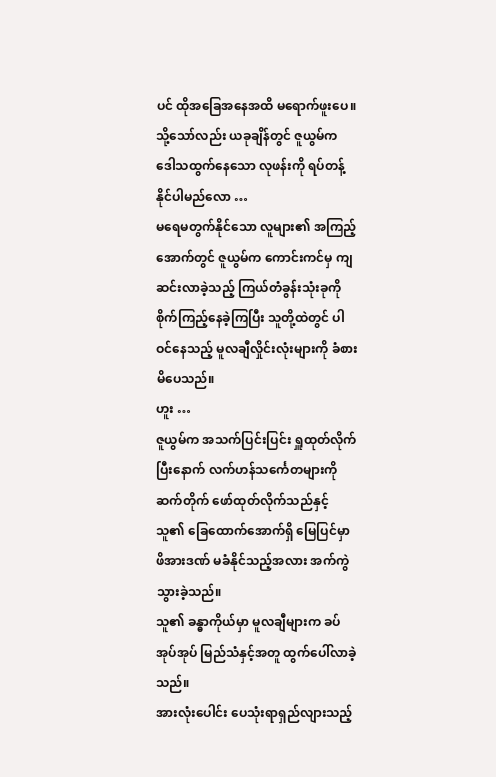ပင် ထိုအခြေအနေအထိ မရောက်ဖူးပေ။
သို့သော်လည်း ယခုချိန်တွင် ဇူယွမ်က ဒေါသထွက်နေသော လုဖန်းကို ရပ်တန့်နိုင်ပါမည်လော …
မရေမတွက်နိုင်သော လူများ၏ အကြည့်အောက်တွင် ဇူယွမ်က ကောင်းကင်မှ ကျဆင်းလာခဲ့သည့် ကြယ်တံခွန်းသုံးခုကို စိုက်ကြည့်နေခဲ့ကြပြီး သူတို့ထဲတွင် ပါဝင်နေသည့် မူလချီလှိုင်းလုံးများကို ခံစားမိပေသည်။
ဟူး …
ဇူယွမ်က အသက်ပြင်းပြင်း ရှူထုတ်လိုက်ပြီးနောက် လက်ဟန်သင်္ကေတများကို ဆက်တိုက် ဖော်ထုတ်လိုက်သည်နှင့် သူ၏ ခြေထောက်အောက်ရှိ မြေပြင်မှာ ဖိအားဒဏ် မခံနိုင်သည့်အလား အက်ကွဲသွားခဲ့သည်။
သူ၏ ခန္ဓာကိုယ်မှာ မူလချီများက ခပ်အုပ်အုပ် မြည်သံနှင့်အတူ ထွက်ပေါ်လာခဲ့သည်။
အားလုံးပေါင်း ပေသုံးရာရှည်လျားသည့်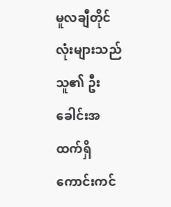မူလချီတိုင်လုံးများသည် သူ၏ ဦးခေါင်းအထက်ရှိ ကောင်းကင်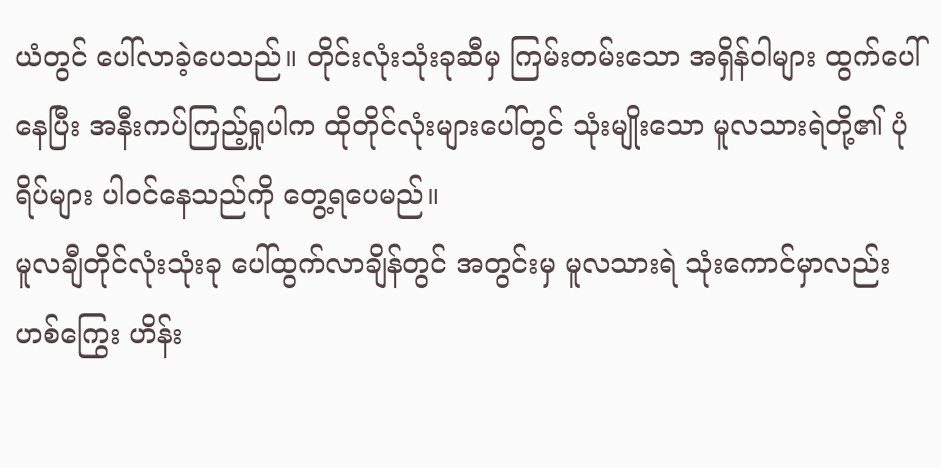ယံတွင် ပေါ်လာခဲ့ပေသည်။ တိုင်းလုံးသုံးခုဆီမှ ကြမ်းတမ်းသော အရှိန်ဝါများ ထွက်ပေါ်နေပြီး အနီးကပ်ကြည့်ရှုပါက ထိုတိုင်လုံးများပေါ်တွင် သုံးမျိုးသော မူလသားရဲတို့၏ ပုံရိပ်များ ပါဝင်နေသည်ကို တွေ့ရပေမည်။
မူလချီတိုင်လုံးသုံးခု ပေါ်ထွက်လာချိန်တွင် အတွင်းမှ မူလသားရဲ သုံးကောင်မှာလည်း ဟစ်ကြွေး ဟိန်း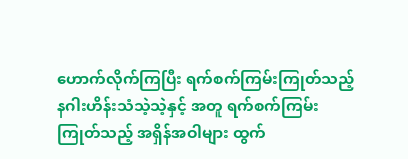ဟောက်လိုက်ကြပြီး ရက်စက်ကြမ်းကြုတ်သည့် နဂါးဟိန်းသံသဲ့သဲ့နှင့် အတူ ရက်စက်ကြမ်းကြုတ်သည့် အရှိန်အဝါများ ထွက်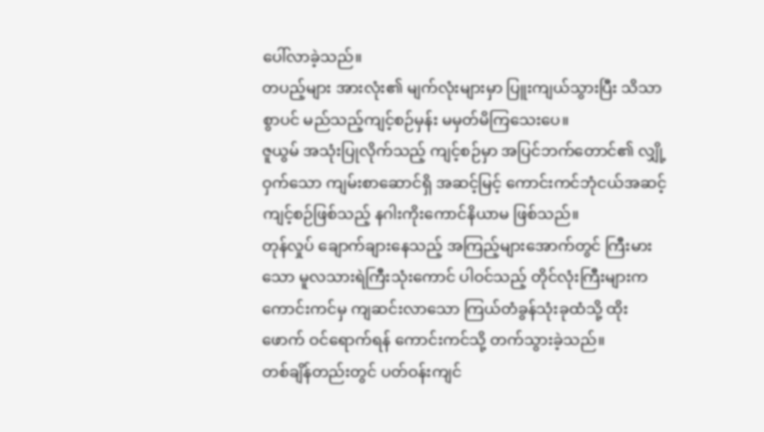ပေါ်လာခဲ့သည်။
တပည့်များ အားလုံး၏ မျက်လုံးများမှာ ပြူးကျယ်သွားပြီး သိသာစွာပင် မည်သည့်ကျင့်စဉ်မှန်း မမှတ်မိကြသေးပေ။
ဇူယွမ် အသုံးပြုလိုက်သည့် ကျင့်စဉ်မှာ အပြင်ဘက်တောင်၏ လျှို့ဝှက်သော ကျမ်းစာဆောင်ရှိ အဆင့်မြင့် ကောင်းကင်ဘုံငယ်အဆင့် ကျင့်စဉ်ဖြစ်သည့် နဂါးကိုးကောင်နိယာမ ဖြစ်သည်။
တုန်လှုပ် ချောက်ချားနေသည့် အကြည့်များအောက်တွင် ကြီးမားသော မူလသားရဲကြီးသုံးကောင် ပါဝင်သည့် တိုင်လုံးကြီးများက ကောင်းကင်မှ ကျဆင်းလာသော ကြယ်တံခွန်သုံးခုထံသို့ ထိုးဖောက် ဝင်ရောက်ရန် ကောင်းကင်သို့ တက်သွားခဲ့သည်။
တစ်ချိန်တည်းတွင် ပတ်ဝန်းကျင်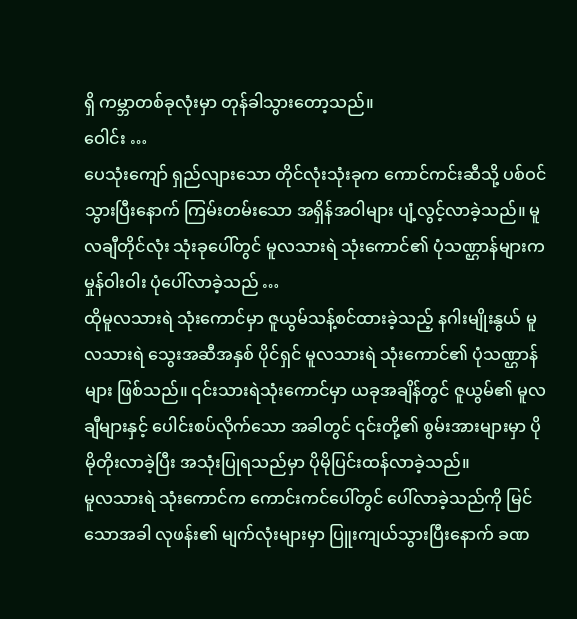ရှိ ကမ္ဘာတစ်ခုလုံးမှာ တုန်ခါသွားတော့သည်။
ဝေါင်း …
ပေသုံးကျော် ရှည်လျားသော တိုင်လုံးသုံးခုက ကောင်ကင်းဆီသို့ ပစ်ဝင်သွားပြီးနောက် ကြမ်းတမ်းသော အရှိန်အဝါများ ပျံ့လွင့်လာခဲ့သည်။ မူလချီတိုင်လုံး သုံးခုပေါ်တွင် မူလသားရဲ သုံးကောင်၏ ပုံသဏ္ဌာန်များက မှုန်ဝါးဝါး ပုံပေါ်လာခဲ့သည် …
ထိုမူလသားရဲ သုံးကောင်မှာ ဇူယွမ်သန့်စင်ထားခဲ့သည့် နဂါးမျိုးနွယ် မူလသားရဲ သွေးအဆီအနှစ် ပိုင်ရှင် မူလသားရဲ သုံးကောင်၏ ပုံသဏ္ဌာန်များ ဖြစ်သည်။ ၎င်းသားရဲသုံးကောင်မှာ ယခုအချိန်တွင် ဇူယွမ်၏ မူလချီများနှင့် ပေါင်းစပ်လိုက်သော အခါတွင် ၎င်းတို့၏ စွမ်းအားများမှာ ပိုမိုတိုးလာခဲ့ပြီး အသုံးပြုရသည်မှာ ပိုမိုပြင်းထန်လာခဲ့သည်။
မူလသားရဲ သုံးကောင်က ကောင်းကင်ပေါ်တွင် ပေါ်လာခဲ့သည်ကို မြင်သောအခါ လုဖန်း၏ မျက်လုံးများမှာ ပြူးကျယ်သွားပြီးနောက် ခဏ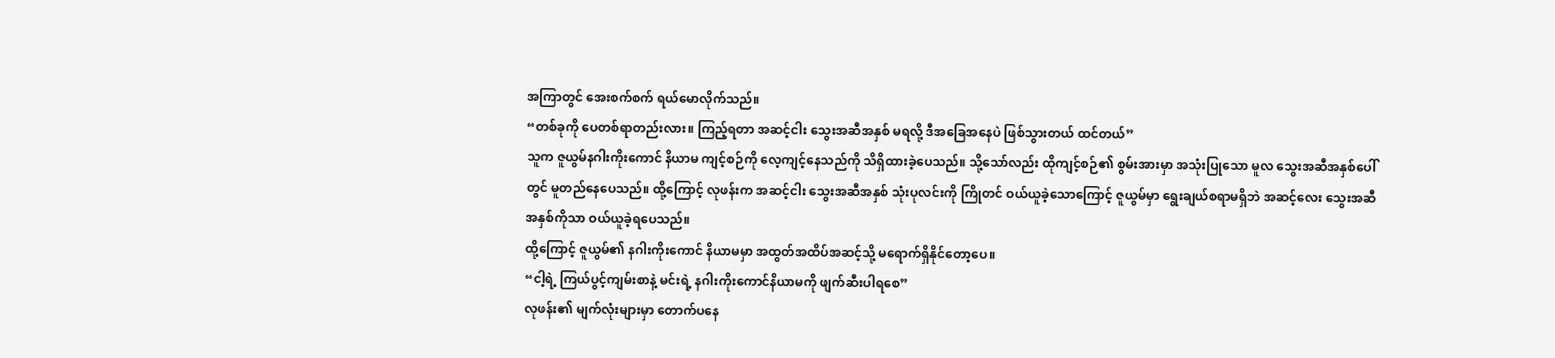အကြာတွင် အေးစက်စက် ရယ်မောလိုက်သည်။
“တစ်ခုကို ပေတစ်ရာတည်းလား။ ကြည့်ရတာ အဆင့်ငါး သွေးအဆီအနှစ် မရလို့ ဒီအခြေအနေပဲ ဖြစ်သွားတယ် ထင်တယ်”
သူက ဇူယွမ်နဂါးကိုးကောင် နိယာမ ကျင့်စဉ်ကို လေ့ကျင့်နေသည်ကို သိရှိထားခဲ့ပေသည်။ သို့သော်လည်း ထိုကျင့်စဉ်၏ စွမ်းအားမှာ အသုံးပြုသော မူလ သွေးအဆီအနှစ်ပေါ်တွင် မူတည်နေပေသည်။ ထို့ကြောင့် လုဖန်းက အဆင့်ငါး သွေးအဆီအနှစ် သုံးပုလင်းကို ကြိုတင် ဝယ်ယူခဲ့သောကြောင့် ဇူယွမ်မှာ ရွေးချယ်စရာမရှိဘဲ အဆင့်လေး သွေးအဆီအနှစ်ကိုသာ ဝယ်ယူခဲ့ရပေသည်။
ထို့ကြောင့် ဇူယွမ်၏ နဂါးကိုးကောင် နိယာမမှာ အထွတ်အထိပ်အဆင့်သို့ မရောက်ရှိနိုင်တော့ပေ။
“ငါ့ရဲ့ ကြယ်ပွင့်ကျမ်းစာနဲ့ မင်းရဲ့ နဂါးကိုးကောင်နိယာမကို ဖျက်ဆီးပါရစေ”
လုဖန်း၏ မျက်လုံးများမှာ တောက်ပနေ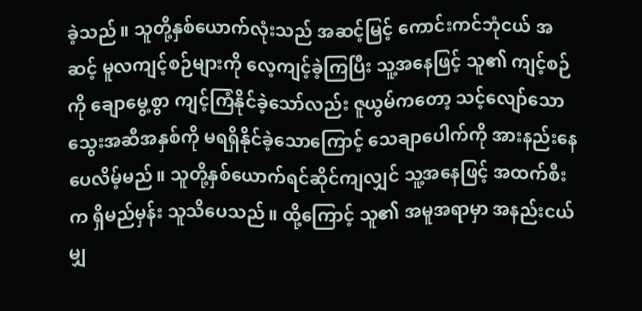ခဲ့သည်။ သူတို့နှစ်ယောက်လုံးသည် အဆင့်မြင့် ကောင်းကင်ဘုံငယ် အဆင့် မူလကျင့်စဉ်များကို လေ့ကျင့်ခဲ့ကြပြီး သူ့အနေဖြင့် သူ၏ ကျင့်စဉ်ကို ချောမွေ့စွာ ကျင့်ကြံနိုင်ခဲ့သော်လည်း ဇူယွမ်ကတော့ သင့်လျော်သော သွေးအဆီအနှစ်ကို မရရှိနိုင်ခဲ့သောကြောင့် သေချာပေါက်ကို အားနည်းနေပေလိမ့်မည်။ သူတို့နှစ်ယောက်ရင်ဆိုင်ကျလျှင် သူ့အနေဖြင့် အထက်စီးက ရှိမည်မှန်း သူသိပေသည်။ ထို့ကြောင့် သူ၏ အမူအရာမှာ အနည်းငယ်မျှ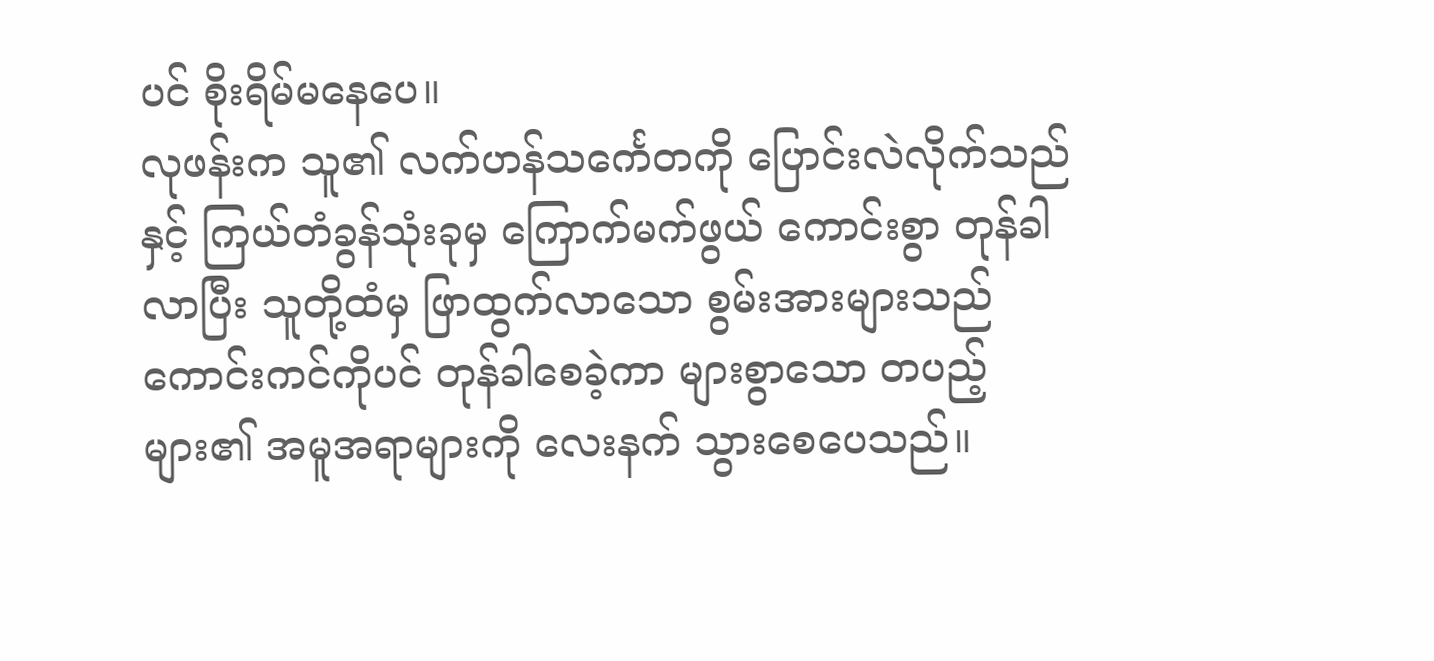ပင် စိုးရိမ်မနေပေ။
လုဖန်းက သူ၏ လက်ဟန်သင်္ကေတကို ပြောင်းလဲလိုက်သည်နှင့် ကြယ်တံခွန်သုံးခုမှ ကြောက်မက်ဖွယ် ကောင်းစွာ တုန်ခါလာပြီး သူတို့ထံမှ ဖြာထွက်လာသော စွမ်းအားများသည် ကောင်းကင်ကိုပင် တုန်ခါစေခဲ့ကာ များစွာသော တပည့်များ၏ အမူအရာများကို လေးနက် သွားစေပေသည်။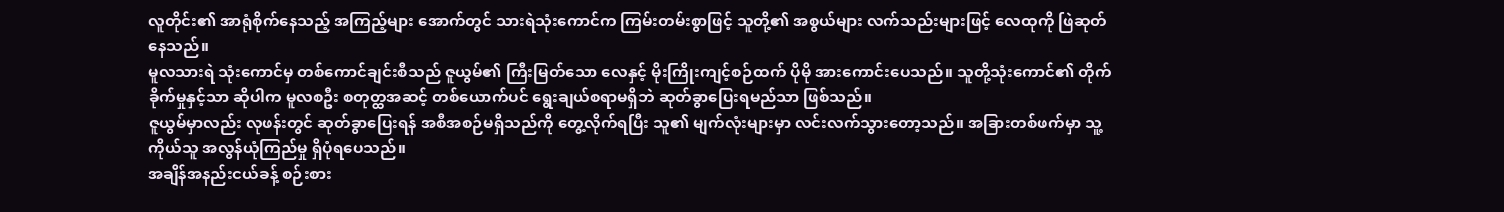လူတိုင်း၏ အာရုံစိုက်နေသည့် အကြည့်များ အောက်တွင် သားရဲသုံးကောင်က ကြမ်းတမ်းစွာဖြင့် သူတို့၏ အစွယ်များ လက်သည်းများဖြင့် လေထုကို ဖြဲဆုတ်နေသည်။
မူလသားရဲ သုံးကောင်မှ တစ်ကောင်ချင်းစီသည် ဇူယွမ်၏ ကြီးမြတ်သော လေနှင့် မိုးကြိုးကျင့်စဉ်ထက် ပိုမို အားကောင်းပေသည်။ သူတို့သုံးကောင်၏ တိုက်ခိုက်မှုနှင့်သာ ဆိုပါက မူလစဦး စတုတ္ထအဆင့် တစ်ယောက်ပင် ရွေးချယ်စရာမရှိဘဲ ဆုတ်ခွာပြေးရမည်သာ ဖြစ်သည်။
ဇူယွမ်မှာလည်း လုဖန်းတွင် ဆုတ်ခွာပြေးရန် အစီအစဉ်မရှိသည်ကို တွေ့လိုက်ရပြီး သူ၏ မျက်လုံးများမှာ လင်းလက်သွားတော့သည်။ အခြားတစ်ဖက်မှာ သူ့ကိုယ်သူ အလွန်ယုံကြည်မှု ရှိပုံရပေသည်။
အချိန်အနည်းငယ်ခန့် စဉ်းစား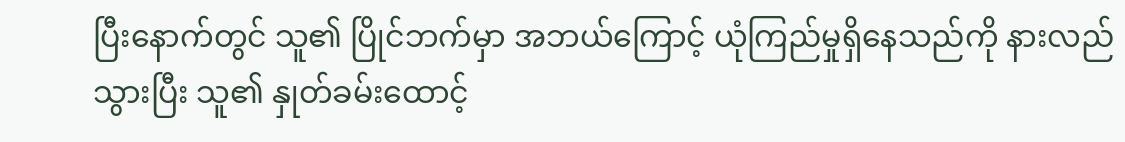ပြီးနောက်တွင် သူ၏ ပြိုင်ဘက်မှာ အဘယ်ကြောင့် ယုံကြည်မှုရှိနေသည်ကို နားလည်သွားပြီး သူ၏ နှုတ်ခမ်းထောင့်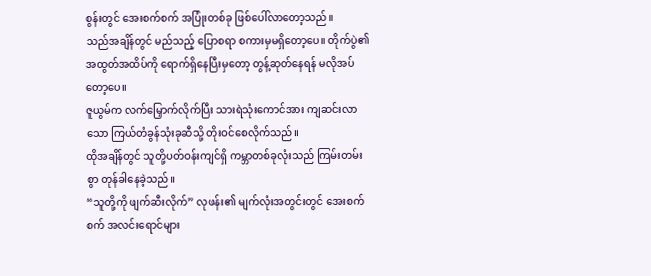စွန်းတွင် အေးစက်စက် အပြုံးတစ်ခု ဖြစ်ပေါ်လာတော့သည်။
သည်အချိန်တွင် မည်သည့် ပြောစရာ စကားမှမရှိတော့ပေ။ တိုက်ပွဲ၏ အထွတ်အထိပ်ကို ရောက်ရှိနေပြီးမှတော့ တွန့်ဆုတ်နေရန် မလိုအပ်တော့ပေ။
ဇူယွမ်က လက်မြှောက်လိုက်ပြီး သားရဲသုံးကောင်အား ကျဆင်းလာသော ကြယ်တံခွန်သုံးခုဆီသို့ တိုးဝင်စေလိုက်သည်။
ထိုအချိန်တွင် သူတို့ပတ်ဝန်းကျင်ရှိ ကမ္ဘာတစ်ခုလုံးသည် ကြမ်းတမ်းစွာ တုန်ခါနေခဲ့သည်။
“သူတို့ကို ဖျက်ဆီးလိုက်” လုဖန်း၏ မျက်လုံးအတွင်းတွင် အေးစက်စက် အလင်းရောင်များ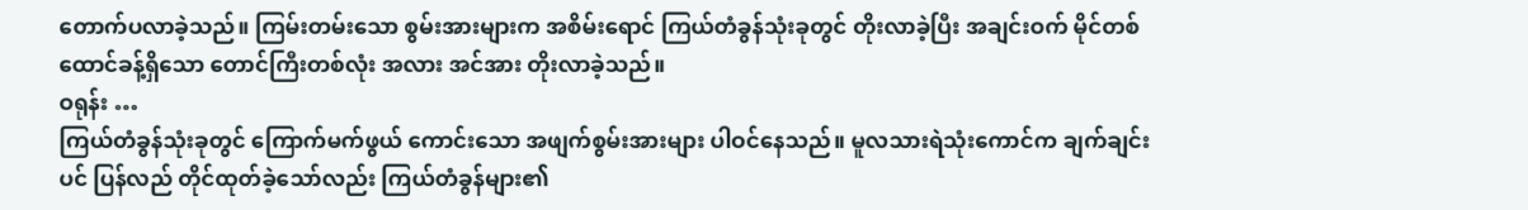တောက်ပလာခဲ့သည်။ ကြမ်းတမ်းသော စွမ်းအားများက အစိမ်းရောင် ကြယ်တံခွန်သုံးခုတွင် တိုးလာခဲ့ပြီး အချင်းဝက် မိုင်တစ်ထောင်ခန့်ရှိသော တောင်ကြီးတစ်လုံး အလား အင်အား တိုးလာခဲ့သည်။
ဝရုန်း …
ကြယ်တံခွန်သုံးခုတွင် ကြောက်မက်ဖွယ် ကောင်းသော အဖျက်စွမ်းအားများ ပါဝင်နေသည်။ မူလသားရဲသုံးကောင်က ချက်ချင်းပင် ပြန်လည် တိုင်ထုတ်ခဲ့သော်လည်း ကြယ်တံခွန်များ၏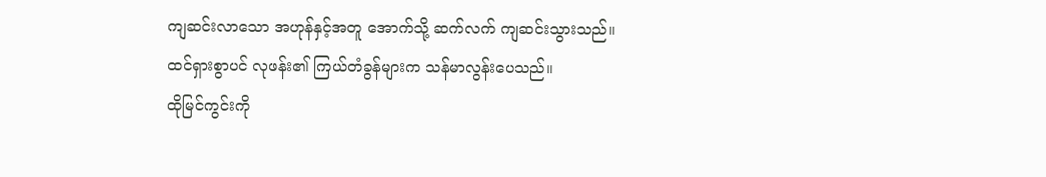ကျဆင်းလာသော အဟုန်နှင့်အတူ အောက်သို့ ဆက်လက် ကျဆင်းသွားသည်။
ထင်ရှားစွာပင် လုဖန်း၏ ကြယ်တံခွန်များက သန်မာလွန်းပေသည်။
ထိုမြင်ကွင်းကို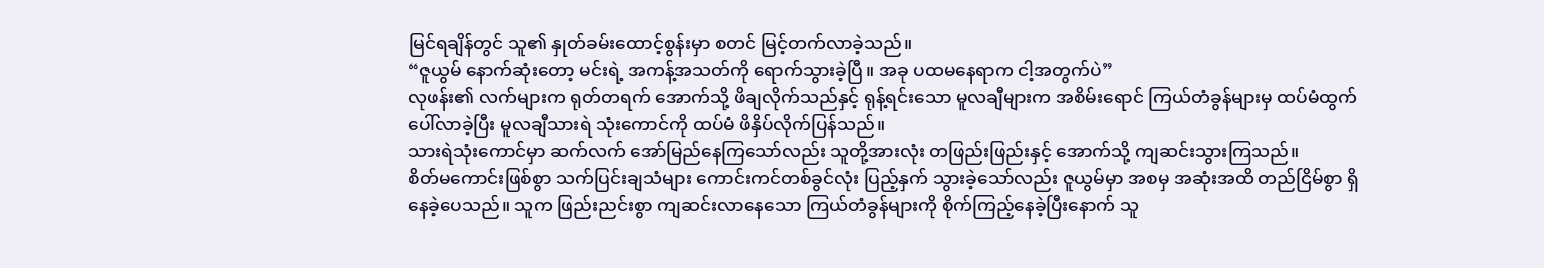မြင်ရချိန်တွင် သူ၏ နှုတ်ခမ်းထောင့်စွန်းမှာ စတင် မြင့်တက်လာခဲ့သည်။
“ဇူယွမ် နောက်ဆုံးတော့ မင်းရဲ့ အကန့်အသတ်ကို ရောက်သွားခဲ့ပြီ။ အခု ပထမနေရာက ငါ့အတွက်ပဲ”
လုဖန်း၏ လက်များက ရုတ်တရက် အောက်သို့ ဖိချလိုက်သည်နှင့် ရုန့်ရင်းသော မူလချီများက အစိမ်းရောင် ကြယ်တံခွန်များမှ ထပ်မံထွက်ပေါ်လာခဲ့ပြီး မူလချီသားရဲ သုံးကောင်ကို ထပ်မံ ဖိနှိပ်လိုက်ပြန်သည်။
သားရဲသုံးကောင်မှာ ဆက်လက် အော်မြည်နေကြသော်လည်း သူတို့အားလုံး တဖြည်းဖြည်းနှင့် အောက်သို့ ကျဆင်းသွားကြသည်။
စိတ်မကောင်းဖြစ်စွာ သက်ပြင်းချသံများ ကောင်းကင်တစ်ခွင်လုံး ပြည့်နှက် သွားခဲ့သော်လည်း ဇူယွမ်မှာ အစမှ အဆုံးအထိ တည်ငြိမ်စွာ ရှိနေခဲ့ပေသည်။ သူက ဖြည်းညင်းစွာ ကျဆင်းလာနေသော ကြယ်တံခွန်များကို စိုက်ကြည့်နေခဲ့ပြီးနောက် သူ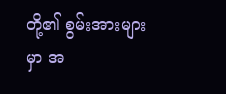တို့၏ စွမ်းအားများမှာ အ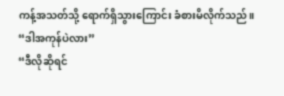ကန့်အသတ်သို့ ရောက်ရှိသွားကြောင်း ခံစားမိလိုက်သည်။
“ဒါအကုန်ပဲလား”
“ဒီလိုဆိုရင်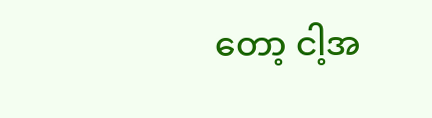တော့ ငါ့အ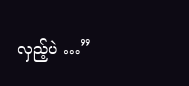လှည့်ပဲ …”